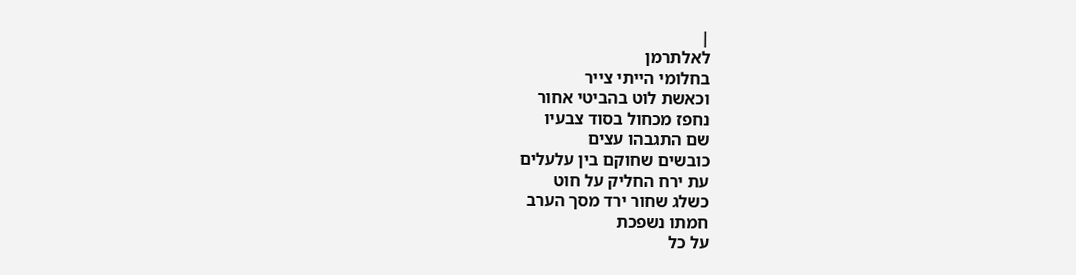|
לאלתרמן
בחלומי הייתי צייר
וכאשת לוט בהביטי אחור
נחפז מכחול בסוד צבעיו
שם התגבהו עצים
כובשים שחוקם בין עלעלים
עת ירח החליק על חוט
כשלג שחור ירד מסך הערב
חמתו נשפכת
על כל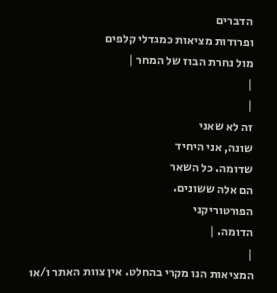הדברים
ופרודות מציאות כמגדלי קלפים
מול נחרת הבוז של המחר |
|
|
זה לא שאני
שונה, אני היחיד
שדומה. כל השאר
הם אלה ששונים.
הפורטוריקני
הדומה. |
|
המציאות הנו מקרי בהחלט. אין צוות האתר ו/או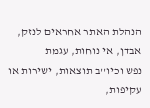הנהלת האתר אחראים לנזק, אבדן, אי נוחות, עגמת
נפש וכיו''ב תוצאות, ישירות או עקיפות,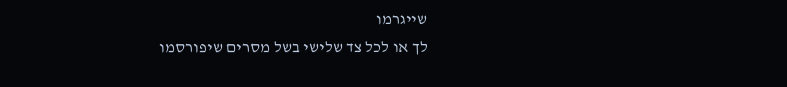שייגרמו
לך או לכל צד שלישי בשל מסרים שיפורסמו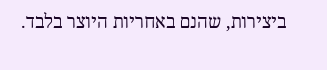ביצירות, שהנם באחריות היוצר בלבד.